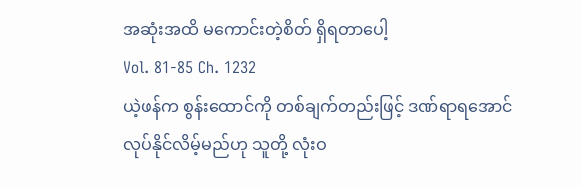အဆုံးအထိ မကောင်းတဲ့စိတ် ရှိရတာပေါ့
Vol. 81-85 Ch. 1232
ယဲ့ဖန်က စွန်းထောင်ကို တစ်ချက်တည်းဖြင့် ဒဏ်ရာရအောင် လုပ်နိုင်လိမ့်မည်ဟု သူတို့ လုံးဝ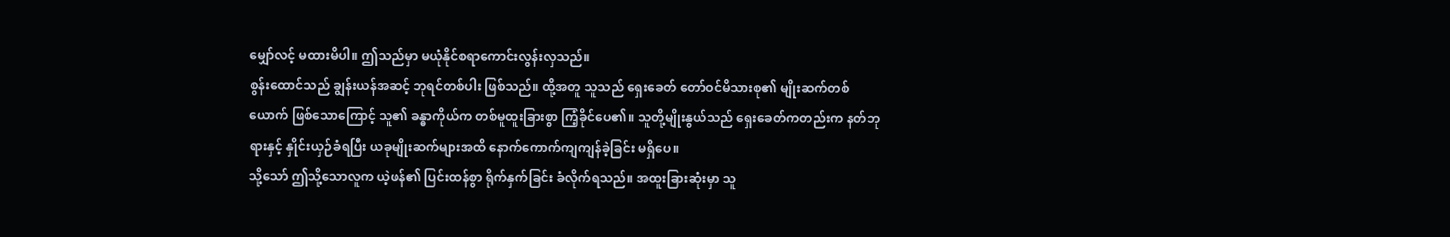မျှော်လင့် မထားမိပါ။ ဤသည်မှာ မယုံနိုင်စရာကောင်းလွန်းလှသည်။
စွန်းထောင်သည် ချွန်းယန်အဆင့် ဘုရင်တစ်ပါး ဖြစ်သည်။ ထို့အတူ သူသည် ရှေးခေတ် တော်ဝင်မိသားစု၏ မျိုးဆက်တစ်ယောက် ဖြစ်သောကြောင့် သူ၏ ခန္ဓာကိုယ်က တစ်မူထူးခြားစွာ ကြံ့ခိုင်ပေ၏။ သူတို့မျိုးနွယ်သည် ရှေးခေတ်ကတည်းက နတ်ဘုရားနှင့် နှိုင်းယှဉ်ခံရပြီး ယခုမျိုးဆက်များအထိ နောက်ကောက်ကျကျန်ခဲ့ခြင်း မရှိပေ။
သို့သော် ဤသို့သောလူက ယဲ့ဖန်၏ ပြင်းထန်စွာ ရိုက်နှက်ခြင်း ခံလိုက်ရသည်။ အထူးခြားဆုံးမှာ သူ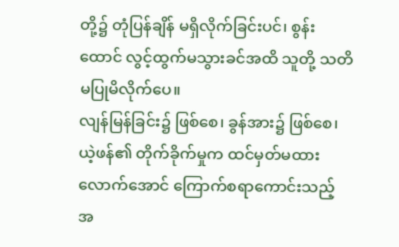တို့၌ တုံပြန်ချိန် မရှိလိုက်ခြင်းပင်၊ စွန်းထောင် လွင့်ထွက်မသွားခင်အထိ သူတို့ သတိမပြုမိလိုက်ပေ။
လျန်မြန်ခြင်း၌ ဖြစ်စေ၊ ခွန်အား၌ ဖြစ်စေ၊ ယဲ့ဖန်၏ တိုက်ခိုက်မှုက ထင်မှတ်မထားလောက်အောင် ကြောက်စရာကောင်းသည့် အ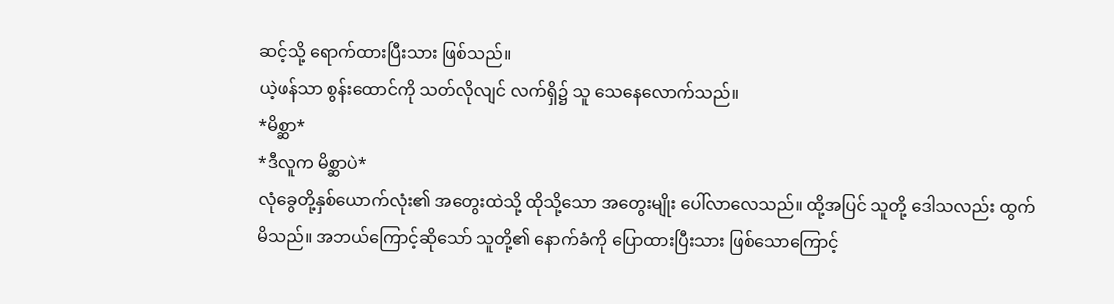ဆင့်သို့ ရောက်ထားပြီးသား ဖြစ်သည်။
ယဲ့ဖန်သာ စွန်းထောင်ကို သတ်လိုလျင် လက်ရှိ၌ သူ သေနေလောက်သည်။
*မိစ္ဆာ*
*ဒီလူက မိစ္ဆာပဲ*
လုံခွေတို့နှစ်ယောက်လုံး၏ အတွေးထဲသို့ ထိုသို့သော အတွေးမျိုး ပေါ်လာလေသည်။ ထို့အပြင် သူတို့ ဒေါသလည်း ထွက်မိသည်။ အဘယ်ကြောင့်ဆိုသော် သူတို့၏ နောက်ခံကို ပြောထားပြီးသား ဖြစ်သောကြောင့်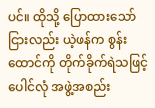ပင်။ ထိုသို့ ပြောထားသော်ငြားလည်း ယဲ့ဖန်က စွန်းထောင်ကို တိုက်ခိုက်ရဲသဖြင့် ပေါင်လုံ အဖွဲ့အစည်း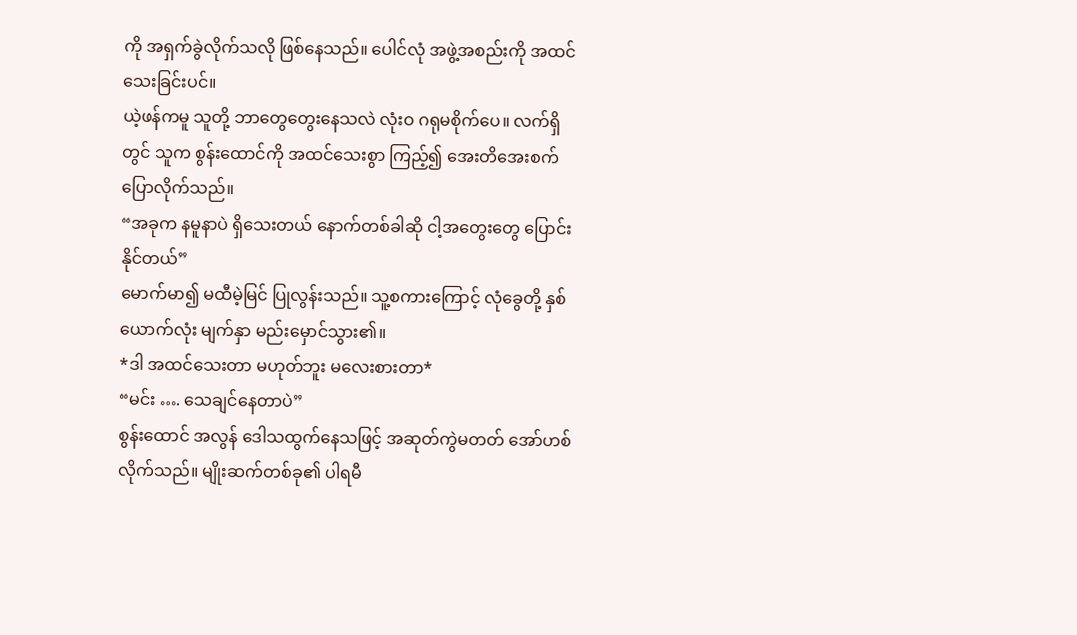ကို အရှက်ခွဲလိုက်သလို ဖြစ်နေသည်။ ပေါင်လုံ အဖွဲ့အစည်းကို အထင်သေးခြင်းပင်။
ယဲ့ဖန်ကမူ သူတို့ ဘာတွေတွေးနေသလဲ လုံးဝ ဂရုမစိုက်ပေ။ လက်ရှိတွင် သူက စွန်းထောင်ကို အထင်သေးစွာ ကြည့်၍ အေးတိအေးစက် ပြောလိုက်သည်။
“အခုက နမူနာပဲ ရှိသေးတယ် နောက်တစ်ခါဆို ငါ့အတွေးတွေ ပြောင်းနိုင်တယ်”
မောက်မာ၍ မထီမဲ့မြင် ပြုလွန်းသည်။ သူ့စကားကြောင့် လုံခွေတို့ နှစ်ယောက်လုံး မျက်နှာ မည်းမှောင်သွား၏။
*ဒါ အထင်သေးတာ မဟုတ်ဘူး မလေးစားတာ*
“မင်း …. သေချင်နေတာပဲ”
စွန်းထောင် အလွန် ဒေါသထွက်နေသဖြင့် အဆုတ်ကွဲမတတ် အော်ဟစ်လိုက်သည်။ မျိုးဆက်တစ်ခု၏ ပါရမီ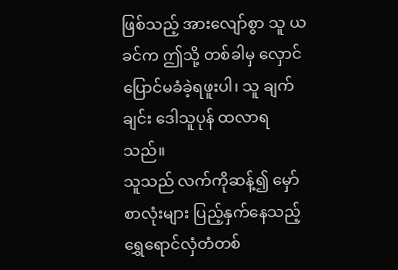ဖြစ်သည့် အားလျော်စွာ သူ ယခင်က ဤသို့ တစ်ခါမှ လှောင်ပြောင်မခံခဲ့ရဖူးပါ၊ သူ ချက်ချင်း ဒေါသူပုန် ထလာရသည်။
သူသည် လက်ကိုဆန့်၍ မှော်စာလုံးများ ပြည့်နှက်နေသည့် ရွှေရောင်လှံတံတစ်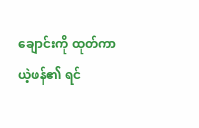ချောင်းကို ထုတ်ကာ ယဲ့ဖန်၏ ရင်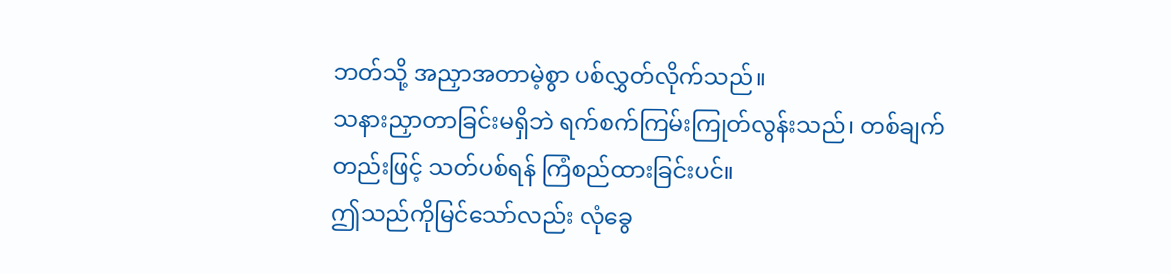ဘတ်သို့ အညှာအတာမဲ့စွာ ပစ်လွှတ်လိုက်သည်။
သနားညှာတာခြင်းမရှိဘဲ ရက်စက်ကြမ်းကြုတ်လွန်းသည်၊ တစ်ချက်တည်းဖြင့် သတ်ပစ်ရန် ကြံစည်ထားခြင်းပင်။
ဤသည်ကိုမြင်သော်လည်း လုံခွေ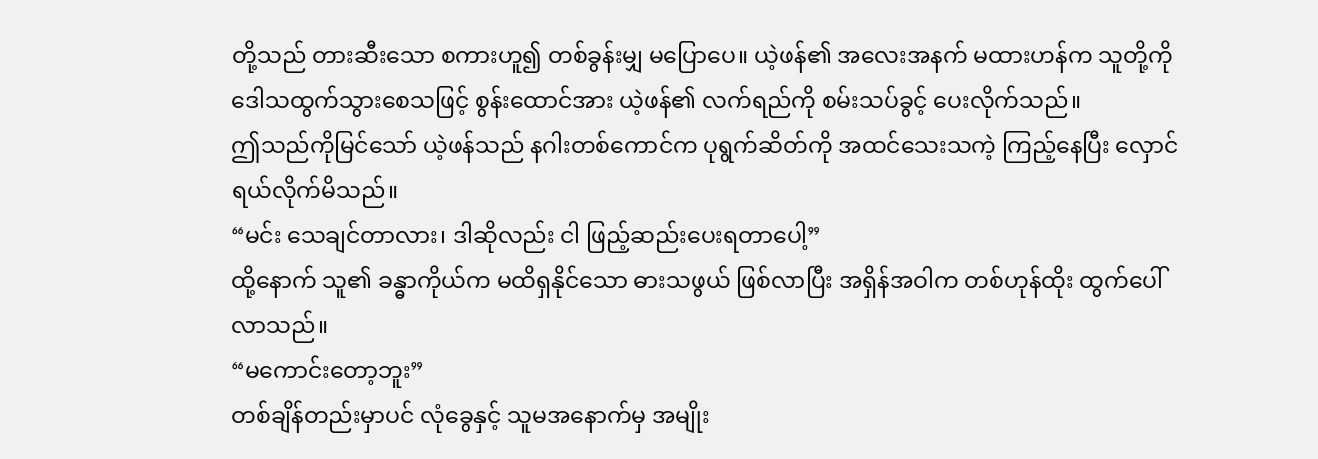တို့သည် တားဆီးသော စကားဟူ၍ တစ်ခွန်းမျှ မပြောပေ။ ယဲ့ဖန်၏ အလေးအနက် မထားဟန်က သူတို့ကို ဒေါသထွက်သွားစေသဖြင့် စွန်းထောင်အား ယဲ့ဖန်၏ လက်ရည်ကို စမ်းသပ်ခွင့် ပေးလိုက်သည်။
ဤသည်ကိုမြင်သော် ယဲ့ဖန်သည် နဂါးတစ်ကောင်က ပုရွက်ဆိတ်ကို အထင်သေးသကဲ့ ကြည့်နေပြီး လှောင်ရယ်လိုက်မိသည်။
“မင်း သေချင်တာလား၊ ဒါဆိုလည်း ငါ ဖြည့်ဆည်းပေးရတာပေါ့”
ထို့နောက် သူ၏ ခန္ဓာကိုယ်က မထိရှနိုင်သော ဓားသဖွယ် ဖြစ်လာပြီး အရှိန်အဝါက တစ်ဟုန်ထိုး ထွက်ပေါ်လာသည်။
“မကောင်းတော့ဘူး”
တစ်ချိန်တည်းမှာပင် လုံခွေနှင့် သူမအနောက်မှ အမျိုး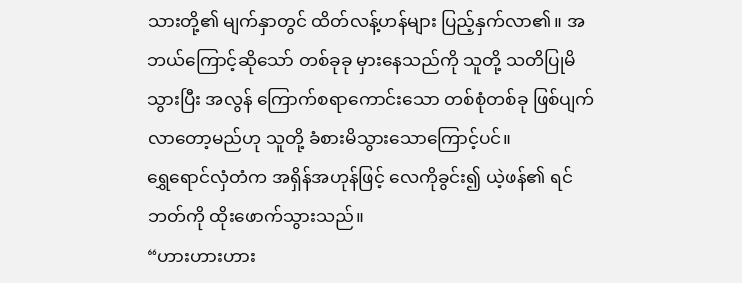သားတို့၏ မျက်နှာတွင် ထိတ်လန့်ဟန်များ ပြည့်နှက်လာ၏။ အဘယ်ကြောင့်ဆိုသော် တစ်ခုခု မှားနေသည်ကို သူတို့ သတိပြုမိသွားပြီး အလွန် ကြောက်စရာကောင်းသော တစ်စုံတစ်ခု ဖြစ်ပျက်လာတော့မည်ဟု သူတို့ ခံစားမိသွားသောကြောင့်ပင်။
ရွှေရောင်လှံတံက အရှိန်အဟုန်ဖြင့် လေကိုခွင်း၍ ယဲ့ဖန်၏ ရင်ဘတ်ကို ထိုးဖောက်သွားသည်။
“ဟားဟားဟား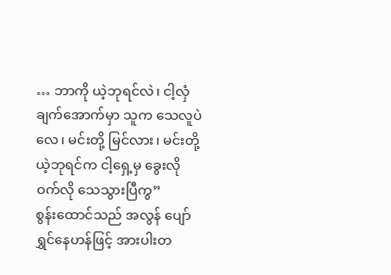… ဘာကို ယဲ့ဘုရင်လဲ၊ ငါ့လှံချက်အောက်မှာ သူက သေလူပဲလေ၊ မင်းတို့ မြင်လား၊ မင်းတို့ ယဲ့ဘုရင်က ငါ့ရှေ့မှ ခွေးလိုဝက်လို သေသွားပြီကွ”
စွန်းထောင်သည် အလွန် ပျော်ရွှင်နေဟန်ဖြင့် အားပါးတ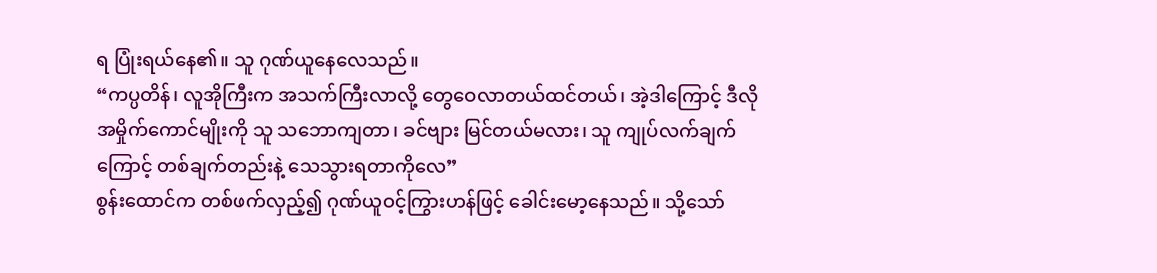ရ ပြုံးရယ်နေ၏။ သူ ဂုဏ်ယူနေလေသည်။
“ကပ္ပတိန်၊ လူအိုကြီးက အသက်ကြီးလာလို့ တွေဝေလာတယ်ထင်တယ်၊ အဲ့ဒါကြောင့် ဒီလိုအမှိုက်ကောင်မျိုးကို သူ သဘောကျတာ၊ ခင်ဗျား မြင်တယ်မလား၊ သူ ကျုပ်လက်ချက်ကြောင့် တစ်ချက်တည်းနဲ့ သေသွားရတာကိုလေ”
စွန်းထောင်က တစ်ဖက်လှည့်၍ ဂုဏ်ယူဝင့်ကြွားဟန်ဖြင့် ခေါင်းမော့နေသည်။ သို့သော်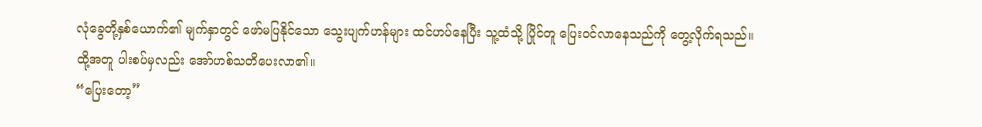လုံခွေတို့နှစ်ယောက်၏ မျက်နှာတွင် ဖော်မပြနိုင်သော သွေးပျက်ဟန်များ ထင်ဟပ်နေပြီး သူ့ထံသို့ ပြိုင်တူ ပြေးဝင်လာနေသည်ကို တွေ့လိုက်ရသည်။ ထို့အတူ ပါးစပ်မှလည်း အော်ဟစ်သတိပေးလာ၏။
“ပြေးတော့”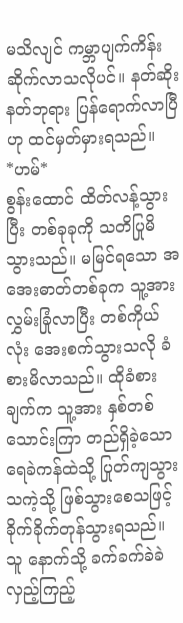မသိလျင် ကမ္ဘာပျက်ကိန်း ဆိုက်လာသလိုပင်။ နတ်ဆိုးနတ်ဘုရား ပြန်ရောက်လာပြီဟု ထင်မှတ်မှားရသည်။
*ဟမ်*
စွန်းထောင် ထိတ်လန့်သွားပြီး တစ်ခုခုကို သတိပြုမိသွားသည်။ မမြင်ရသော အအေးဓာတ်တစ်ခုက သူ့အား လွှမ်းခြုံလာပြီး တစ်ကိုယ်လုံး အေးစက်သွားသလို ခံစားမိလာသည်။ ထိုခံစားချက်က သူ့အား နှစ်တစ်သောင်းကြာ တည်ရှိခဲ့သော ရေခဲကန်ထဲသို့ ပြုတ်ကျသွားသကဲ့သို့ ဖြစ်သွားစေသဖြင့် ခိုက်ခိုက်တုန်သွားရသည်။
သူ နောက်သို့ ခက်ခက်ခဲခဲ လှည့်ကြည့်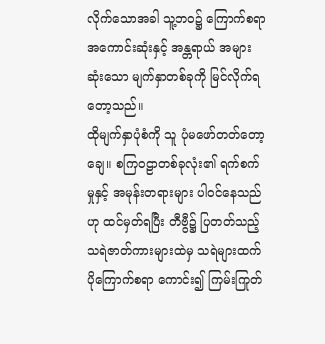လိုက်သောအခါ သူ့ဘဝ၌ ကြောက်စရာအကောင်းဆုံးနှင့် အန္တရာယ် အများဆုံးသော မျက်နှာတစ်ခုကို မြင်လိုက်ရတော့သည်။
ထိုမျက်နှာပုံစံကို သူ ပုံမဖော်တတ်တော့ချေ။ စကြဝဠာတစ်ခုလုံး၏ ရက်စက်မှုနှင့် အမုန်းတရားများ ပါဝင်နေသည်ဟု ထင်မှတ်ရပြီး တီဗွီ၌ ပြတတ်သည့် သရဲဇာတ်ကားများထဲမှ သရဲများထက် ပိုကြောက်စရာ ကောင်း၍ ကြမ်းကြုတ်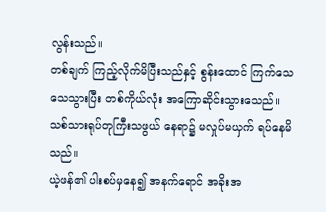လွန်းသည်။
တစ်ချက် ကြည့်လိုက်မိပြီးသည်နှင့် စွန်းထောင် ကြက်သေ သေသွားပြီး တစ်ကိုယ်လုံး အကြောဆိုင်းသွားသေည်။ သစ်သားရုပ်တုကြီးသဖွယ် နေရာ၌ မလှုပ်မယှက် ရပ်နေမိသည်။
ယဲ့ဖန်၏ ပါးစပ်မှနေ၍ အနက်ရောင် အခိုးအ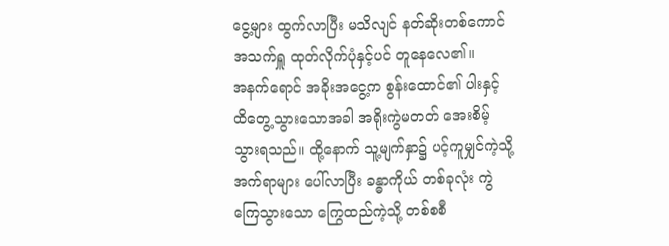ငွေ့များ ထွက်လာပြီး မသိလျင် နတ်ဆိုးတစ်ကောင် အသက်ရှူ ထုတ်လိုက်ပုံနှင့်ပင် တူနေလေ၏။
အနက်ရောင် အခိုးအငွေ့က စွန်းထောင်၏ ပါးနှင့် ထိတွေ့သွားသောအခါ အရိုးကွဲမတတ် အေးစိမ့်သွားရသည်။ ထို့နောက် သူ့မျက်နှာ၌ ပင့်ကူမျှင်ကဲ့သို့ အက်ရာများ ပေါ်လာပြီး ခန္ဓာကိုယ် တစ်ခုလုံး ကွဲကြေသွားသော ကြွေထည်ကဲ့သို့ တစ်စစီ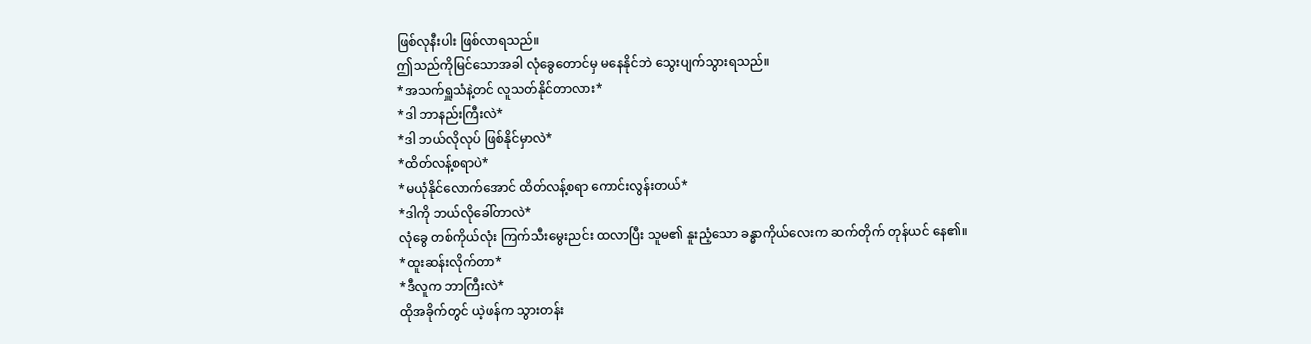ဖြစ်လုနီးပါး ဖြစ်လာရသည်။
ဤသည်ကိုမြင်သောအခါ လုံခွေတောင်မှ မနေနိုင်ဘဲ သွေးပျက်သွားရသည်။
*အသက်ရှူသံနဲ့တင် လူသတ်နိုင်တာလား*
*ဒါ ဘာနည်းကြီးလဲ*
*ဒါ ဘယ်လိုလုပ် ဖြစ်နိုင်မှာလဲ*
*ထိတ်လန့်စရာပဲ*
*မယုံနိုင်လောက်အောင် ထိတ်လန့်စရာ ကောင်းလွန်းတယ်*
*ဒါကို ဘယ်လိုခေါ်တာလဲ*
လုံခွေ တစ်ကိုယ်လုံး ကြက်သီးမွေးညင်း ထလာပြီး သူမ၏ နူးညံ့သော ခန္ဓာကိုယ်လေးက ဆက်တိုက် တုန်ယင် နေ၏။
*ထူးဆန်းလိုက်တာ*
*ဒီလူက ဘာကြီးလဲ*
ထိုအခိုက်တွင် ယဲ့ဖန်က သွားတန်း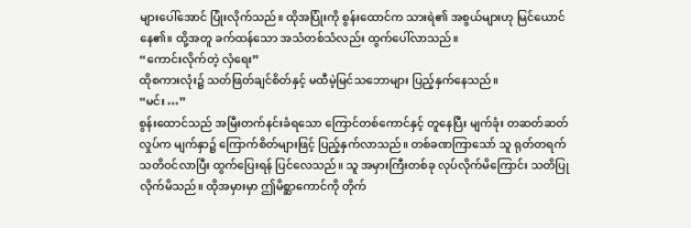များပေါ်အောင် ပြုံးလိုက်သည်။ ထိုအပြုံးကို စွန်းထောင်က သားရဲ၏ အစွယ်များဟု မြင်ယောင်နေ၏။ ထို့အတူ ခက်ထန်သော အသံတစ်သံလည်း ထွက်ပေါ်လာသည်။
“ကောင်းလိုက်တဲ့ လှံရေး”
ထိုစကားလုံး၌ သတ်ဖြတ်ချင်စိတ်နှင့် မထီမဲ့မြင်သဘောများ ပြည့်နှက်နေသည်။
“မင်း …”
စွန်းထောင်သည် အမြီးတက်နင်းခံရသော ကြောင်တစ်ကောင်နှင့် တူနေပြီး မျက်ခုံး တဆတ်ဆတ် လှုပ်က မျက်နှာ၌ ကြောက်စိတ်များဖြင့် ပြည့်နှက်လာသည်။ တစ်ခဏကြာသော် သူ ရုတ်တရက် သတိဝင်လာပြီး ထွက်ပြေးရန် ပြင်လေသည်။ သူ အမှားကြီးတစ်ခု လုပ်လိုက်မိကြောင်း သတိပြုလိုက်မိသည်။ ထိုအမှားမှာ ဤမိစ္ဆာကောင်ကို တိုက်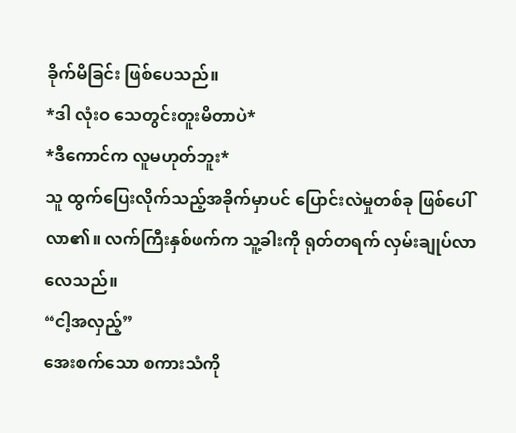ခိုက်မိခြင်း ဖြစ်ပေသည်။
*ဒါ လုံးဝ သေတွင်းတူးမိတာပဲ*
*ဒီကောင်က လူမဟုတ်ဘူး*
သူ ထွက်ပြေးလိုက်သည့်အခိုက်မှာပင် ပြောင်းလဲမှုတစ်ခု ဖြစ်ပေါ်လာ၏။ လက်ကြီးနှစ်ဖက်က သူ့ခါးကို ရုတ်တရက် လှမ်းချုပ်လာလေသည်။
“ငါ့အလှည့်”
အေးစက်သော စကားသံကို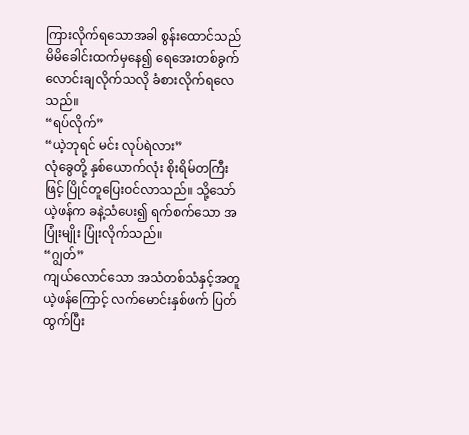ကြားလိုက်ရသောအခါ စွန်းထောင်သည် မိမိခေါင်းထက်မှနေ၍ ရေအေးတစ်ခွက် လောင်းချလိုက်သလို ခံစားလိုက်ရလေသည်။
“ရပ်လိုက်”
“ယဲ့ဘုရင် မင်း လုပ်ရဲလား”
လုံခွေတို့ နှစ်ယောက်လုံး စိုးရိမ်တကြီးဖြင့် ပြိုင်တူပြေးဝင်လာသည်။ သို့သော် ယဲ့ဖန်က ခနဲ့သံပေး၍ ရက်စက်သော အပြုံးမျိုး ပြုံးလိုက်သည်။
“ဂျွတ်”
ကျယ်လောင်သော အသံတစ်သံနှင့်အတူ ယဲ့ဖန်ကြောင့် လက်မောင်းနှစ်ဖက် ပြတ်ထွက်ပြီး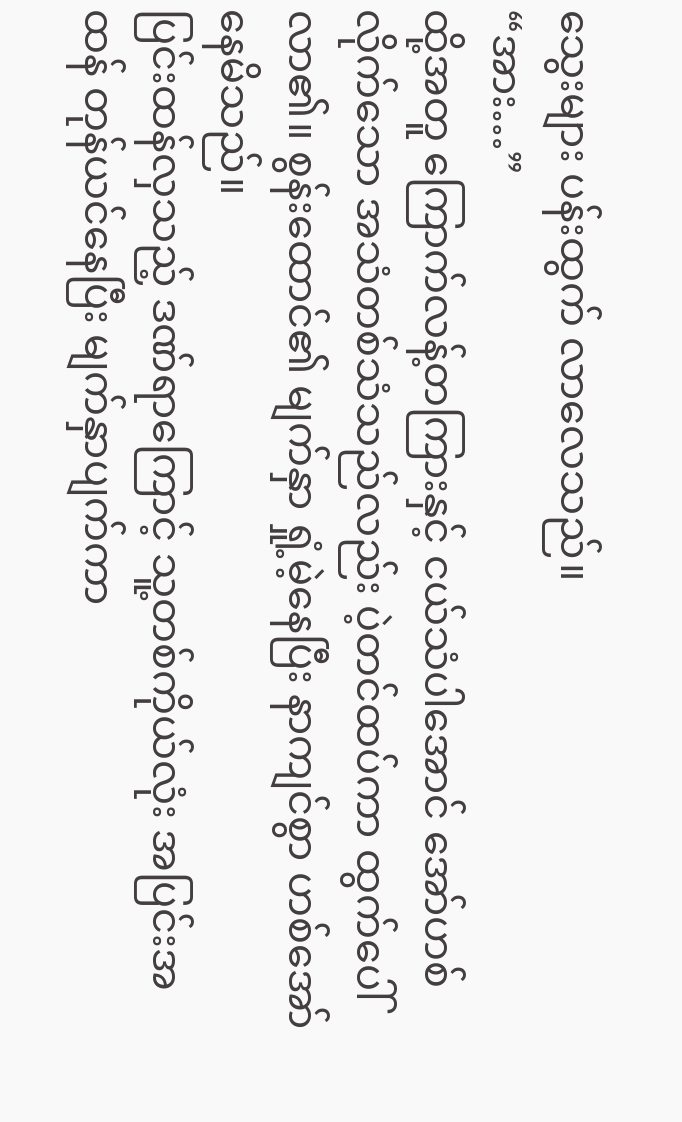သွေးများ ပန်းထွက် လာလေသည်။
“အား…”
ထို့အတူ ကြောက်လန့်တကြားနှင့် ငယ်သံပါအောင် အော်ဟစ်လိုက်သော အသံတစ်သံသည်လည်း ပဲ့တင်ထပ်ကာ ထွက်ပေါ်လာ၏။ စွန်းထောင်၏ မျက်နှာ ရှုံ့မဲ့နေပြီး နာကျင်စွာ ဟစ်အော်နေမိသည်။
ပြင်းထန်လှသည့် ဒဏ်ရာကြောင့် သူ့တစ်ကိုယ်လုံး အပြင်းအထန် တုန်ယင်နေပြီး မျက်နှာပျက်ကာ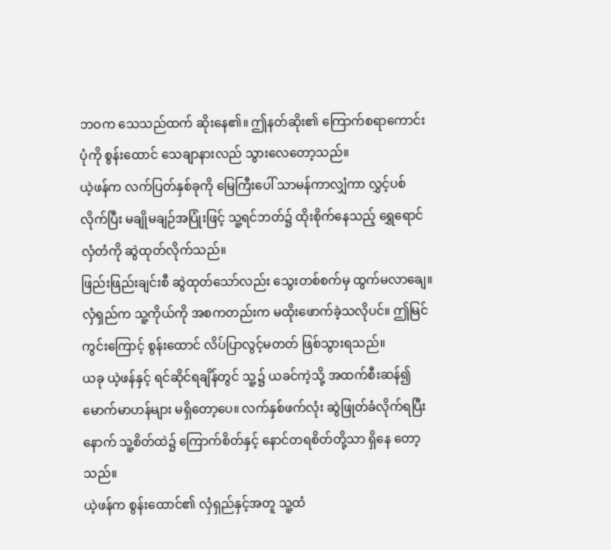ဘဝက သေသည်ထက် ဆိုးနေ၏။ ဤနတ်ဆိုး၏ ကြောက်စရာကောင်းပုံကို စွန်းထောင် သေချာနားလည် သွားလေတော့သည်။
ယဲ့ဖန်က လက်ပြတ်နှစ်ခုကို မြေကြီးပေါ် သာမန်ကာလျှံကာ လွှင့်ပစ်လိုက်ပြီး မချိုမချဉ်အပြုံးဖြင့် သူ့ရင်ဘတ်၌ ထိုးစိုက်နေသည့် ရွှေရောင်လှံတံကို ဆွဲထုတ်လိုက်သည်။
ဖြည်းဖြည်းချင်းစီ ဆွဲထုတ်သော်လည်း သွေးတစ်စက်မှ ထွက်မလာချေ။ လှံရှည်က သူ့ကိုယ်ကို အစကတည်းက မထိုးဖောက်ခဲ့သလိုပင်။ ဤမြင်ကွင်းကြောင့် စွန်းထောင် လိပ်ပြာလွင့်မတတ် ဖြစ်သွားရသည်။
ယခု ယဲ့ဖန်နှင့် ရင်ဆိုင်ရချိန်တွင် သူ့၌ ယခင်ကဲ့သို့ အထက်စီးဆန်၍ မောက်မာဟန်များ မရှိတော့ပေ။ လက်နှစ်ဖက်လုံး ဆွဲဖြုတ်ခံလိုက်ရပြီးနောက် သူ့စိတ်ထဲ၌ ကြောက်စိတ်နှင့် နောင်တရစိတ်တို့သာ ရှိနေ တော့သည်။
ယဲ့ဖန်က စွန်းထောင်၏ လှံရှည်နှင့်အတူ သူ့ထံ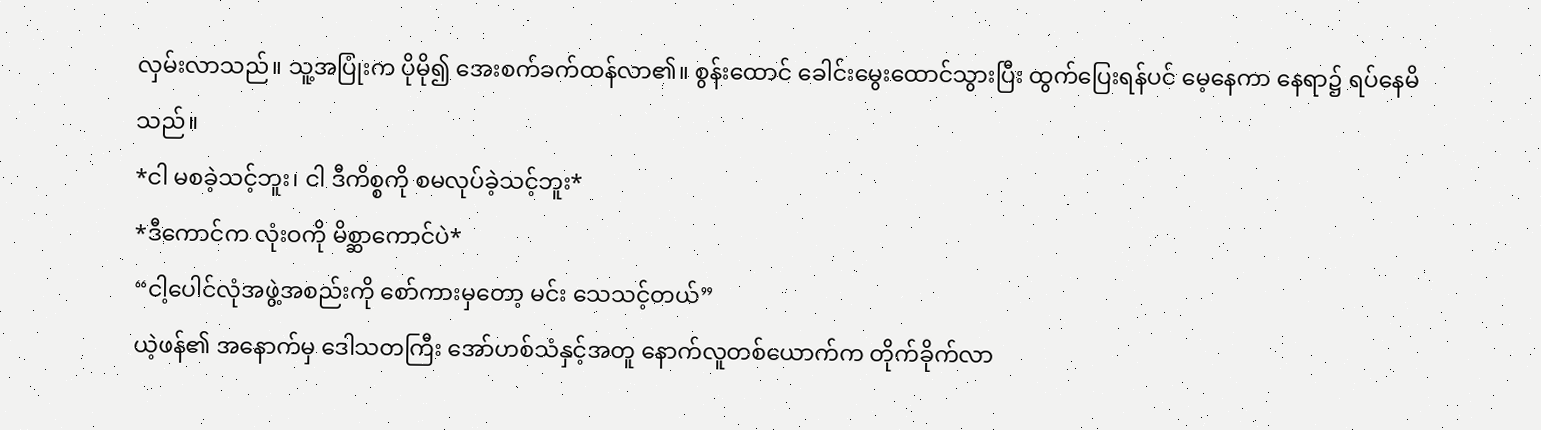လှမ်းလာသည်။ သူ့အပြုံးက ပိုမို၍ အေးစက်ခက်ထန်လာ၏။ စွန်းထောင် ခေါင်းမွေးထောင်သွားပြီး ထွက်ပြေးရန်ပင် မေ့နေကာ နေရာ၌ ရပ်နေမိသည်။
*ငါ မစခဲ့သင့်ဘူး၊ ငါ ဒီကိစ္စကို စမလုပ်ခဲ့သင့်ဘူး*
*ဒီကောင်က လုံးဝကို မိစ္ဆာကောင်ပဲ*
“ငါ့ပေါင်လုံအဖွဲ့အစည်းကို စော်ကားမှတော့ မင်း သေသင့်တယ်”
ယဲ့ဖန်၏ အနောက်မှ ဒေါသတကြီး အော်ဟစ်သံနှင့်အတူ နောက်လူတစ်ယောက်က တိုက်ခိုက်လာ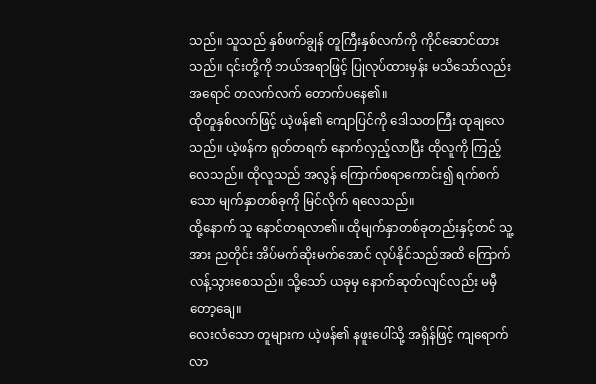သည်။ သူသည် နှစ်ဖက်ချွန် တူကြီးနှစ်လက်ကို ကိုင်ဆောင်ထားသည်။ ၎င်းတို့ကို ဘယ်အရာဖြင့် ပြုလုပ်ထားမှန်း မသိသော်လည်း အရောင် တလက်လက် တောက်ပနေ၏။
ထိုတူနှစ်လက်ဖြင့် ယဲ့ဖန်၏ ကျောပြင်ကို ဒေါသတကြီး ထုချလေသည်။ ယဲ့ဖန်က ရုတ်တရက် နောက်လှည့်လာပြီး ထိုလူကို ကြည့်လေသည်။ ထိုလူသည် အလွန် ကြောက်စရာကောင်း၍ ရက်စက်သော မျက်နှာတစ်ခုကို မြင်လိုက် ရလေသည်။
ထို့နောက် သူ နောင်တရလာ၏။ ထိုမျက်နှာတစ်ခုတည်းနှင့်တင် သူ့အား ညတိုင်း အိပ်မက်ဆိုးမက်အောင် လုပ်နိုင်သည်အထိ ကြောက်လန့်သွားစေသည်။ သို့သော် ယခုမှ နောက်ဆုတ်လျင်လည်း မမှီတော့ချေ။
လေးလံသော တူများက ယဲ့ဖန်၏ နဖူးပေါ်သို့ အရှိန်ဖြင့် ကျရောက်လာ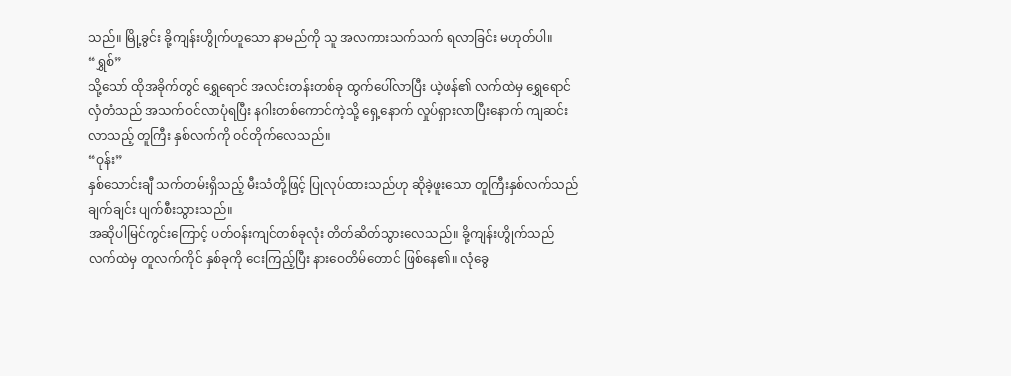သည်။ မြို့ခွင်း ခို့ကျန်းဟွိုက်ဟူသော နာမည်ကို သူ အလကားသက်သက် ရလာခြင်း မဟုတ်ပါ။
“ရွှစ်”
သို့သော် ထိုအခိုက်တွင် ရွှေရောင် အလင်းတန်းတစ်ခု ထွက်ပေါ်လာပြီး ယဲ့ဖန်၏ လက်ထဲမှ ရွှေရောင်လှံတံသည် အသက်ဝင်လာပုံရပြီး နဂါးတစ်ကောင်ကဲ့သို့ ရှေ့နောက် လှုပ်ရှားလာပြီးနောက် ကျဆင်းလာသည့် တူကြီး နှစ်လက်ကို ဝင်တိုက်လေသည်။
“ဝုန်း”
နှစ်သောင်းချီ သက်တမ်းရှိသည့် မီးသံတို့ဖြင့် ပြုလုပ်ထားသည်ဟု ဆိုခဲ့ဖူးသော တူကြီးနှစ်လက်သည် ချက်ချင်း ပျက်စီးသွားသည်။
အဆိုပါမြင်ကွင်းကြောင့် ပတ်ဝန်းကျင်တစ်ခုလုံး တိတ်ဆိတ်သွားလေသည်။ ခို့ကျန်းဟွိုက်သည် လက်ထဲမှ တူလက်ကိုင် နှစ်ခုကို ငေးကြည့်ပြီး နားဝေတိမ်တောင် ဖြစ်နေ၏။ လုံခွေ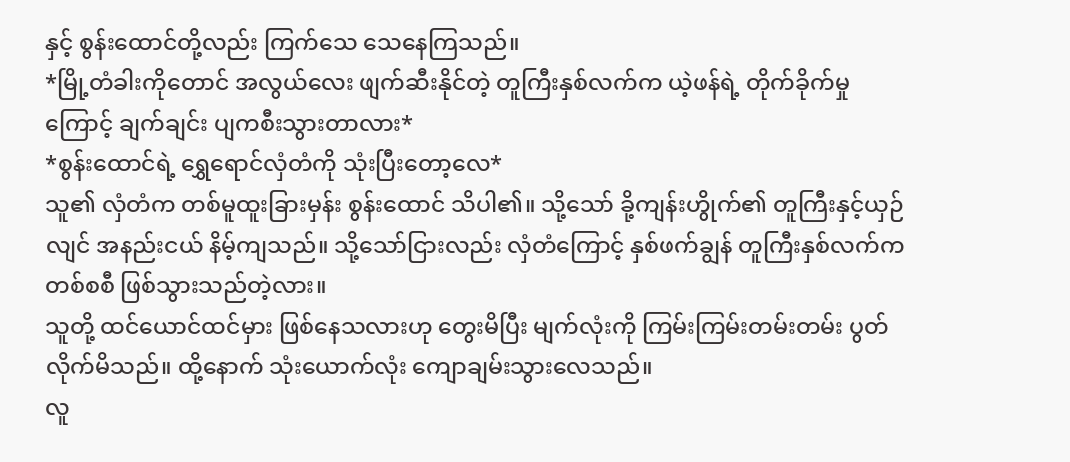နှင့် စွန်းထောင်တို့လည်း ကြက်သေ သေနေကြသည်။
*မြို့တံခါးကိုတောင် အလွယ်လေး ဖျက်ဆီးနိုင်တဲ့ တူကြီးနှစ်လက်က ယဲ့ဖန်ရဲ့ တိုက်ခိုက်မှုကြောင့် ချက်ချင်း ပျကစီးသွားတာလား*
*စွန်းထောင်ရဲ့ ရွှေရောင်လှံတံကို သုံးပြီးတော့လေ*
သူ၏ လှံတံက တစ်မူထူးခြားမှန်း စွန်းထောင် သိပါ၏။ သို့သော် ခို့ကျန်းဟွိုက်၏ တူကြီးနှင့်ယှဉ်လျင် အနည်းငယ် နိမ့်ကျသည်။ သို့သော်ငြားလည်း လှံတံကြောင့် နှစ်ဖက်ချွန် တူကြီးနှစ်လက်က တစ်စစီ ဖြစ်သွားသည်တဲ့လား။
သူတို့ ထင်ယောင်ထင်မှား ဖြစ်နေသလားဟု တွေးမိပြီး မျက်လုံးကို ကြမ်းကြမ်းတမ်းတမ်း ပွတ်လိုက်မိသည်။ ထို့နောက် သုံးယောက်လုံး ကျောချမ်းသွားလေသည်။
လူ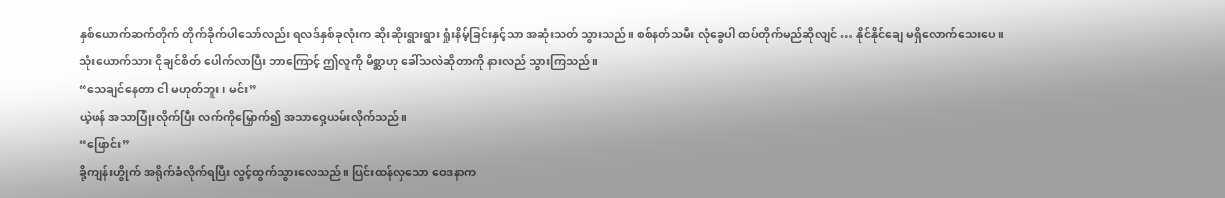နှစ်ယောက်ဆက်တိုက် တိုက်ခိုက်ပါသော်လည်း ရလဒ်နှစ်ခုလုံးက ဆိုးဆိုးရွားရွား ရှုံးနိမ့်ခြင်းနှင့်သာ အဆုံးသတ် သွားသည်။ စစ်နတ်သမီး လုံခွေပါ ထပ်တိုက်မည်ဆိုလျင် … နိုင်နိုင်ချေ မရှိလောက်သေးပေ။
သုံးယောက်သား ငိုချင်စိတ် ပေါက်လာပြီး ဘာကြောင့် ဤလူကို မိစ္ဆာဟု ခေါ်သလဲဆိုတာကို နားလည် သွားကြသည်။
“သေချင်နေတာ ငါ မဟုတ်ဘူး၊ မင်း”
ယဲ့ဖန် အသာပြုံးလိုက်ပြီး လက်ကိုမြှောက်၍ အသာဝှေ့ယမ်းလိုက်သည်။
“ဖြောင်း”
ခို့ကျန်းဟွိုက် အရိုက်ခံလိုက်ရပြီး လွင့်ထွက်သွားလေသည်။ ပြင်းထန်လှသော ဝေဒနာက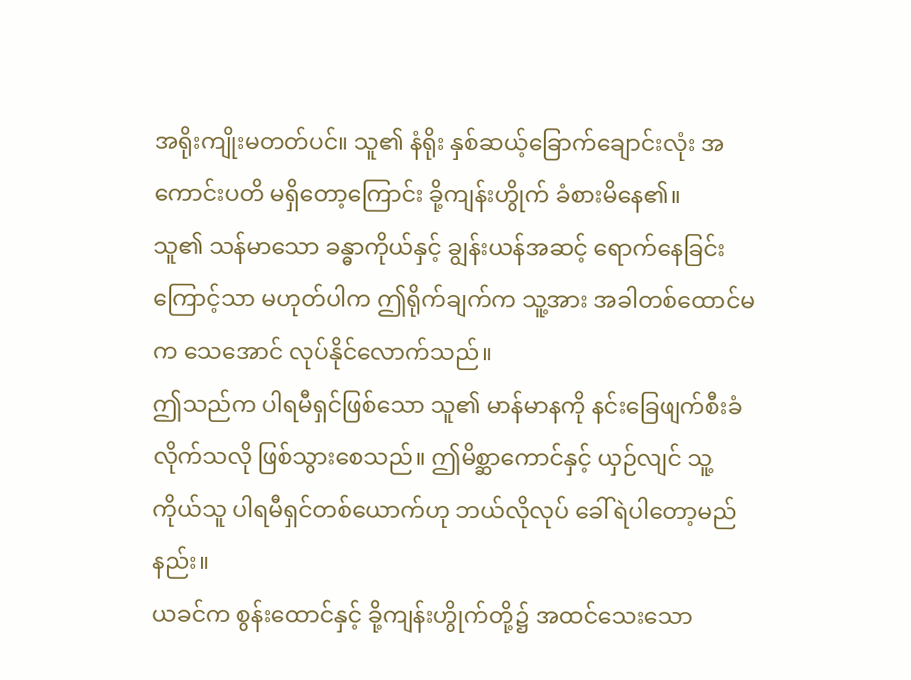အရိုးကျိုးမတတ်ပင်။ သူ၏ နံရိုး နှစ်ဆယ့်ခြောက်ချောင်းလုံး အကောင်းပတိ မရှိတော့ကြောင်း ခို့ကျန်းဟွိုက် ခံစားမိနေ၏။
သူ၏ သန်မာသော ခန္ဓာကိုယ်နှင့် ချွန်းယန်အဆင့် ရောက်နေခြင်းကြောင့်သာ မဟုတ်ပါက ဤရိုက်ချက်က သူ့အား အခါတစ်ထောင်မက သေအောင် လုပ်နိုင်လောက်သည်။
ဤသည်က ပါရမီရှင်ဖြစ်သော သူ၏ မာန်မာနကို နင်းခြေဖျက်စီးခံလိုက်သလို ဖြစ်သွားစေသည်။ ဤမိစ္ဆာကောင်နှင့် ယှဉ်လျင် သူ့ကိုယ်သူ ပါရမီရှင်တစ်ယောက်ဟု ဘယ်လိုလုပ် ခေါ်ရဲပါတော့မည်နည်း။
ယခင်က စွန်းထောင်နှင့် ခို့ကျန်းဟွိုက်တို့၌ အထင်သေးသော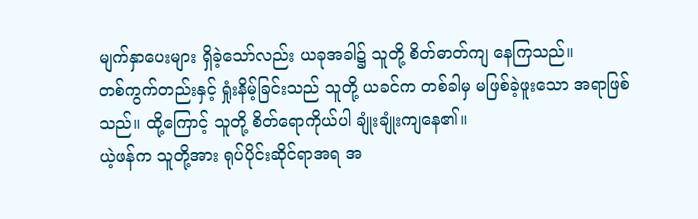မျက်နှာပေးများ ရှိခဲ့သော်လည်း ယခုအခါ၌ သူတို့ စိတ်ဓာတ်ကျ နေကြသည်။
တစ်ကွက်တည်းနှင့် ရှုံးနိမ့်ခြင်းသည် သူတို့ ယခင်က တစ်ခါမှ မဖြစ်ခဲ့ဖူးသော အရာဖြစ်သည်။ ထို့ကြောင့် သူတို့ စိတ်ရောကိုယ်ပါ ချုံးချုံးကျနေ၏။
ယဲ့ဖန်က သူတို့အား ရုပ်ပိုင်းဆိုင်ရာအရ အ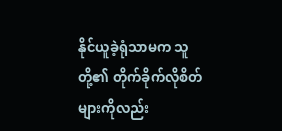နိုင်ယူခဲ့ရုံသာမက သူတို့၏ တိုက်ခိုက်လိုစိတ်များကိုလည်း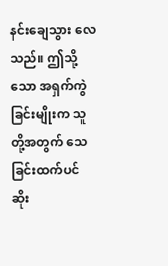နင်းချေသွား လေသည်။ ဤသို့သော အရှက်ကွဲခြင်းမျိုးက သူတို့အတွက် သေခြင်းထက်ပင် ဆိုး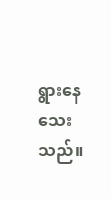ရွားနေသေးသည်။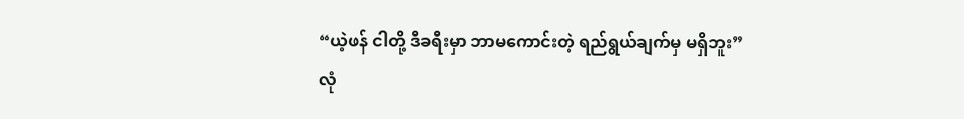“ယဲ့ဖန် ငါတို့ ဒီခရီးမှာ ဘာမကောင်းတဲ့ ရည်ရွယ်ချက်မှ မရှိဘူး”
လုံ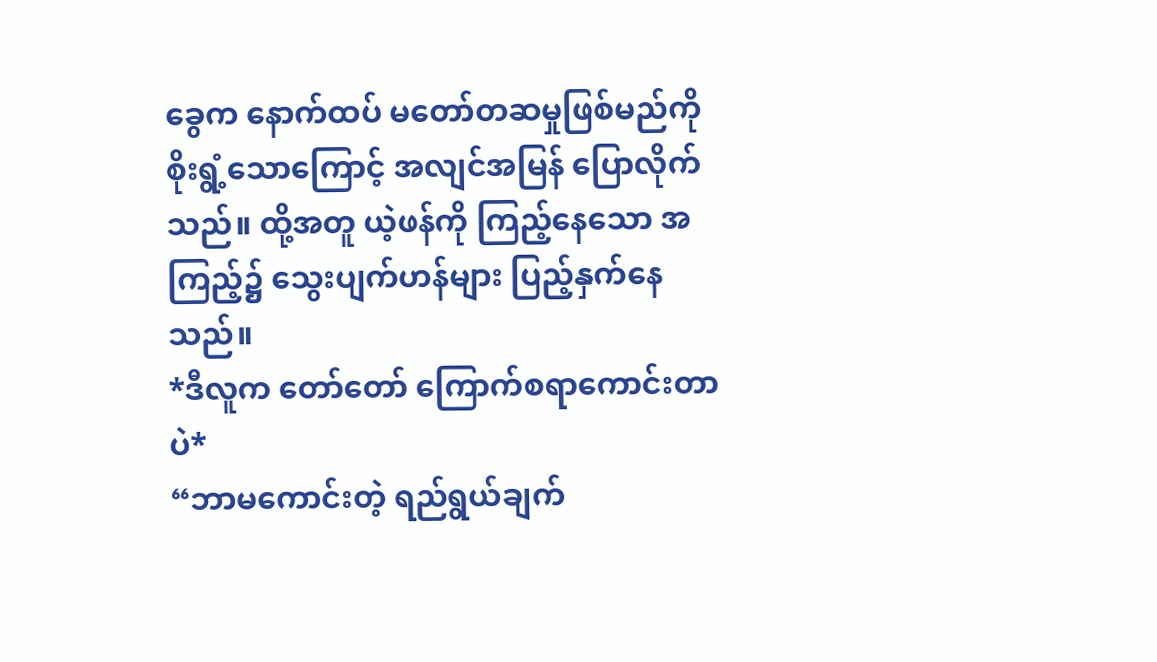ခွေက နောက်ထပ် မတော်တဆမှုဖြစ်မည်ကို စိုးရွံ့သောကြောင့် အလျင်အမြန် ပြောလိုက်သည်။ ထို့အတူ ယဲ့ဖန်ကို ကြည့်နေသော အကြည့်၌ သွေးပျက်ဟန်များ ပြည့်နှက်နေသည်။
*ဒီလူက တော်တော် ကြောက်စရာကောင်းတာပဲ*
“ဘာမကောင်းတဲ့ ရည်ရွယ်ချက်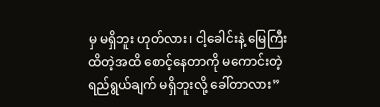မှ မရှိဘူး ဟုတ်လား၊ ငါ့ခေါင်းနဲ့ မြေကြီး ထိတဲ့အထိ စောင့်နေတာကို မကောင်းတဲ့ ရည်ရွယ်ချက် မရှိဘူးလို့ ခေါ်တာလား”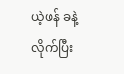ယဲ့ဖန် ခနဲ့လိုက်ပြီး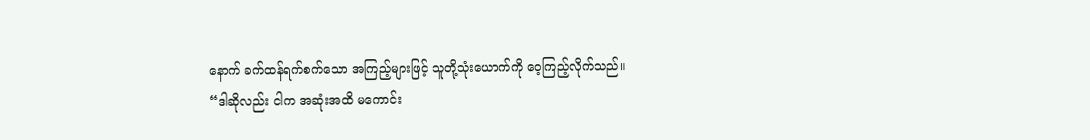နောက် ခက်ထန်ရက်စက်သော အကြည့်များဖြင့် သူတို့သုံးယောက်ကို ဝေ့ကြည့်လိုက်သည်။
“ဒါဆိုလည်း ငါက အဆုံးအထိ မကောင်း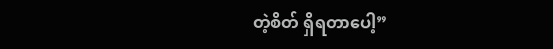တဲ့စိတ် ရှိရတာပေါ့”